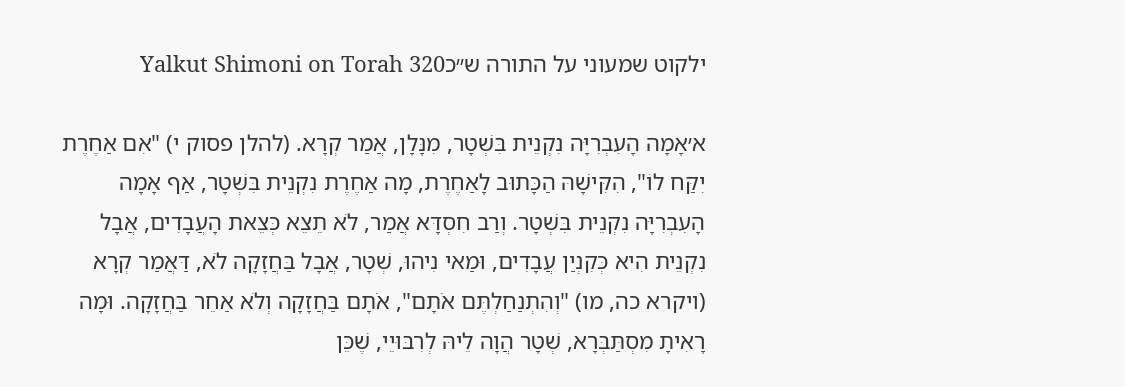ילקוט שמעוני על התורה ש״כYalkut Shimoni on Torah 320

א׳אָמָה הָעִבְרִיָּה נִקְנֵית בִּשְׁטָר, מִנָּלָן, אֲמַר קְרָא. (להלן פסוק י) "אִם אַחֶרֶת יִקַּח לוֹ", הִקִּישָׁהּ הַכָּתוּב לָאַחֶרֶת, מָה אַחֶרֶת נִקְנֵית בִּשְׁטָר, אַף אָמָה הָעִבְרִיָּה נִקְנֵית בִּשְׁטָר. וְרַב חִסְדָּא אֲמַר, לֹא תֵצֵא כְּצֵאת הָעֲבָדִים, אֲבָל נִקְנֵית הִיא כְּקִנְיַן עֲבָדִים, וּמַאי נִיהוּ, שְׁטָר, אֲבָל בַּחֲזָקָה לֹא, דַּאֲמַר קְרָא (ויקרא כה, מו) "וְהִתְנַחַלְתֶּם אֹתָם", אֹתָם בַּחֲזָקָה וְלֹא אַחֵר בַּחֲזָקָה. וּמָה רָאִיתָ מִסְתַּבְּרָא, שְׁטָר הֲוָה לֵיהּ לְרִבּוּיֵי, שֶׁכֵּן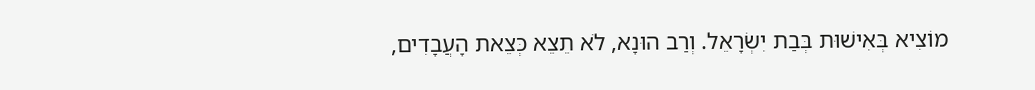מוֹצִיא בְּאִישׁוּת בְּבַת יִשְׂרָאֵל. וְרַב הוּנָא, לֹא תֵצֵא כְּצֵאת הָעֲבָדִים,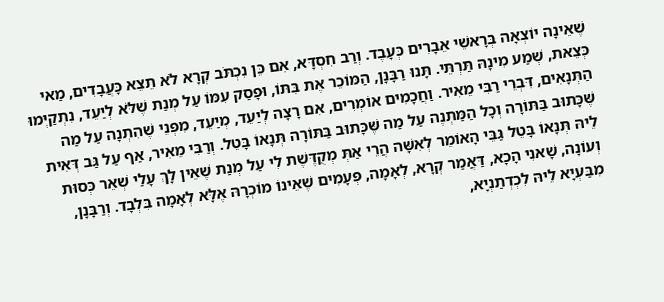שֶׁאֵינָה יוֹצְאָה בְּרָאשֵׁי אֵבָרִים כְּעָבֶד. וְרַב חִסְדָּא, אִם כֵּן נִכְתֹּב קְרָא לֹא תֵצֵא כָּעֲבָדִים, מַאי כְּצֵאת, שְׁמַע מִינָהּ תַּרְתֵּי. תָּנוּ רַבָּנָן, הַמּוֹכֵר אֶת בִּתּוֹ, וּפָסַק עִמּוֹ עַל מְנַת שֶׁלֹּא לְיַעֵד, נִתְקַיְּמוּ הַתְּנָאִים, דִּבְרֵי רַבִּי מֵאִיר. וַחֲכָמִים אוֹמְרִים, אִם רָצָה לְיַעֵד, מְיַעֵד, מִפְּנֵי שֶׁהִתְנָה עַל מַה שֶּׁכָּתוּב בַּתּוֹרָה וְכָל הַמַּתְנֶה עַל מַה שֶּׁכָּתוּב בַּתּוֹרָה תְּנָאוֹ בָּטֵל. וְרַבִּי מֵאִיר, אַף עַל גַּב דְּאִית לֵיהּ תְּנָאוֹ בָּטֵל גַּבֵּי הָאוֹמֵר לְאִשָּׁה הֲרֵי אַתְּ מְקֻדֶּשֶׁת לִי עַל מְנַת שֶׁאֵין לָךְ עָלַי שְׁאֵר כְּסוּת וְעוֹנָה, שָׁאנִי הָכָא, דַּאֲמַר קְרָא, לְאָמָה, פְּעָמִים שֶׁאֵינוֹ מוֹכְרָהּ אֶלָּא לְאָמָה בִּלְבָד. וְרַבָּנָן, מִבַּעְיָא לֵיהּ לִכְדְתַנְיָא,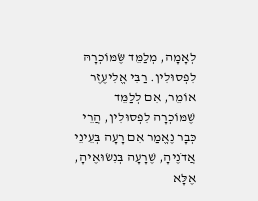לְאָמָה, מְלַמֵּד שֶּׂמּוֹכְרָהּ לִפְסוּלִין. רַבִּי אֱלִיעֶזֶר אוֹמֵר, אִם לְלַמֵּד שֶׁמּוֹכְרָה לִפְסוּלִין, הֲרֵי כְּבָר נֶאֱמַר אִם רָעָה בְּעֵינֵי אֲדֹנֶיהָ, שֶׁרָעָה בְּנִשׂוּאֶיהָ, אֶלָּא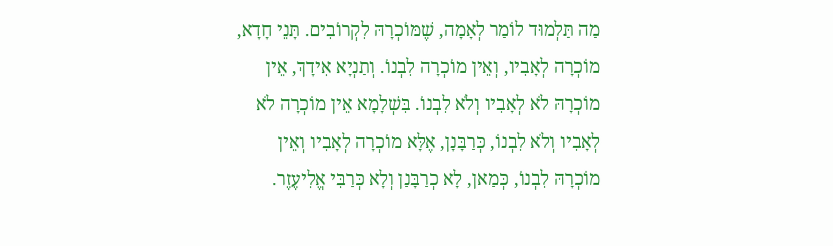מַה תַּלְמוּד לוֹמַר לְאָמָה, שֶׁמּוֹכְרָהּ לִקְרוֹבִים. תָּנֵי חָדָא, מוֹכְרָה לְאָבִיו, וְאֵין מוֹכְרָה לִבְנוֹ. וְתַנְיָא אִידָךְ, אֵין מוֹכְרָהּ לֹא לְאָבִיו וְלֹא לִבְנוֹ. בִּשְׁלָמָא אֵין מוֹכְרָה לֹא לְאָבִיו וְלֹא לִבְנוֹ, כְּרַבָּנָן, אֶלָּא מוֹכְרָה לְאָבִיו וְאֵין מוֹכְרָהּ לִבְנוֹ, כְּמַאן, לָא כְרַבָּנַן וְלָא כְּרַבִּי אֱלִיעֶזֶר.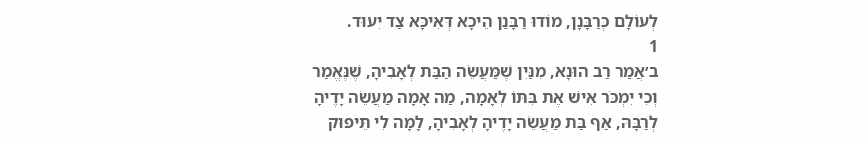לְעוֹלָם כְּרַבָּנָן, מוֹדוּ רַבָּנַן הֵיכָא דְּאִיכָּא צַד יִעוּד.
1
ב׳אֲמַר רַב הוּנָא, מִנַּיִן שֶׁמַּעֲשֵׂה הַבַּת לְאָבִיהָ, שֶׁנֶּאֱמַר וְכִי יִמְכֹּר אִישׁ אֶת בִּתּוֹ לְאָמָה, מַה אָמָה מַעֲשֵׂה יָדֶיהָ לְרַבָּהּ, אַף בַּת מַעֲשֵׂה יָדֶיהָ לְאָבִיהָ, לָמָּה לִי תֵּיפוּק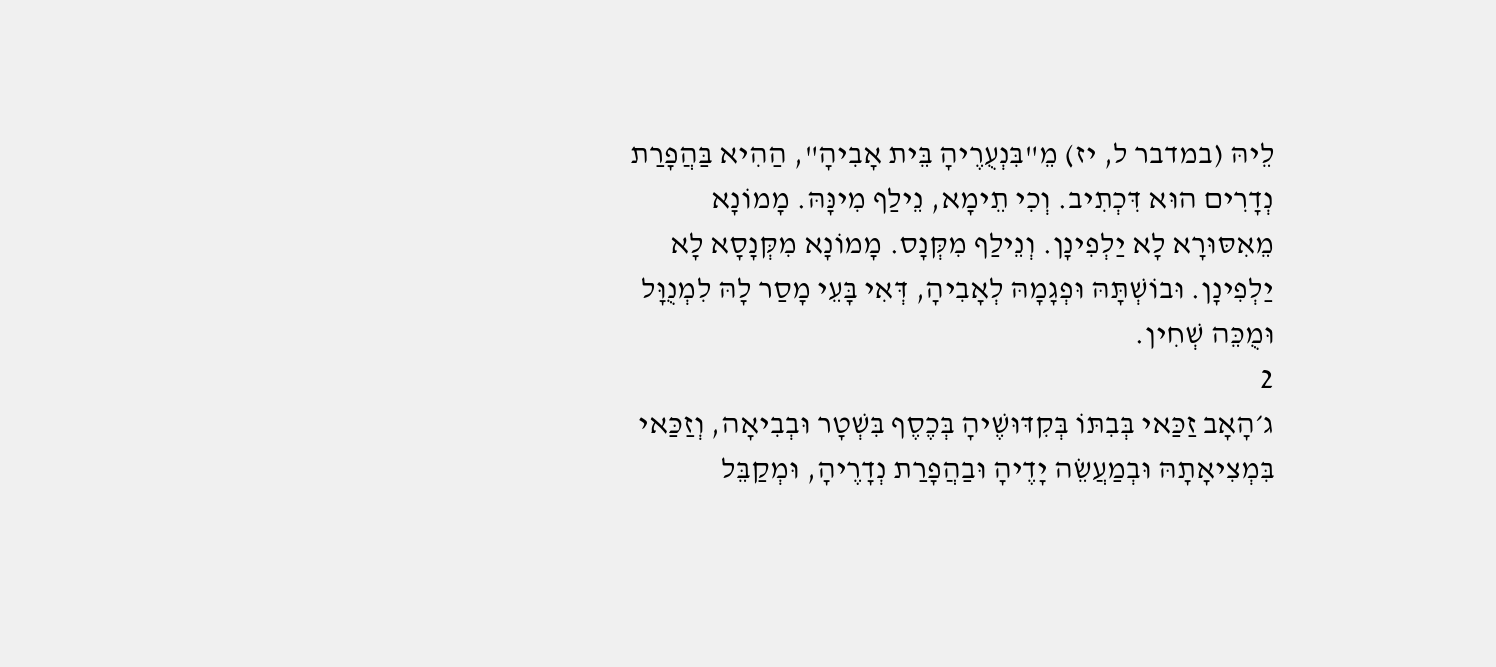לֵיהּ (במדבר ל, יז) מֵ"בִּנְעֻרֶיהָ בֵּית אָבִיהָ", הַהִיא בַּהֲפָרַת נְדָרִים הוּא דִּכְתִיב. וְכִי תֵימָא, נֵילַף מִינָּהּ. מָמוֹנָא מֵאִסּוּרָא לָא יַלְפִינָן. וְנֵילַף מִקְּנָס. מָמוֹנָא מִקְּנָסָא לָא יַלְפִינָן. וּבוֹשְׁתָּהּ וּפְגָמָהּ לְאָבִיהָ, דְּאִי בָּעֵי מָסַר לָהּ לִמְנֻוָּל וּמֻכֵּה שְׁחִין.
2
ג׳הָאָב זַכַּאי בְּבִתּוֹ בְּקִדּוּשֶׁיהָ בְּכֶסֶף בִּשְׁטָר וּבְבִיאָה, וְזַכַּאי בִּמְצִיאָתָהּ וּבְמַעֲשֵׂה יָדֶיהָ וּבַהֲפָרַת נְדָרֶיהָ, וּמְקַבֵּל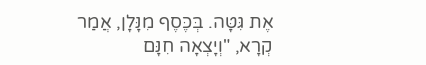אֶת גִּטָּה. בְּכֶּסֶף מִנָּלָן, אֲמַר קְרָא, "וְיָצְאָה חִנָּם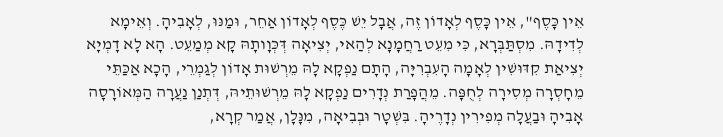אֵין כָּסֶף", אֵין כָּסֶף לְאָדוֹן זֶה, אֲבָל יֵשׁ כֶּסֶף לְאָדוֹן אַחֵר, וּמַנּוּ, לְאָבִיהָ. וְאֵימָא לְדִידָהּ. מִסְתַּבְּרָא, כִּי מִעֵט רַחֲמָנָא לְהַאי, יְצִיאָה דְּכְּוָותָהּ קָא מְמַעֵט. הָא לָא דָמְיָא יְצִיאַת קִדּוּשִׁין לְאָמָה הָעִבְרִיָּה, הָתָם נַפְקָא לָהּ מֵרְשׁוּת אָדוֹן לְגַמְרֵי, הָכָא אַכַּתֵּי מֵחָסְרָה מְסִירָה לְחֻפָּה. מֵהֲפָרַת נְדָרִים נַפְקָא לָהּ מֵרְשׁוּתֵיהּ, דְּתְנַן נַעֲרָה הַמְּאוֹרָסָה אָבִיהָ וּבַעֲלָה מְפִירִין נְדָרֶיהָ. בִּשְׁטָר וּבְבִיאָה, מִנָּלָן, אֲמַר קְרָא,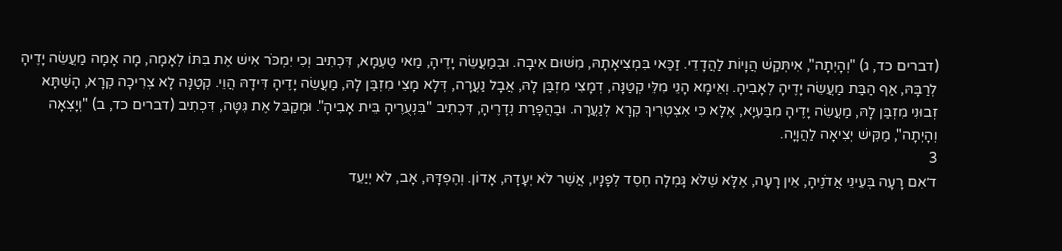(דברים כד, ג) "וְהָיְתָה", אִיתְּקַשׁ הֲוָיוֹת לַהֲדָדֵי. זַכַּאי בִּמְצִיאָתָהּ, מִשּׁוּם אֵיבָה. וּבְמַעֲשֵׂה יָדֶיהָ, מַאי טַעְמָא, דִּכְתִיב וְכִי יִמְכֹּר אִישׁ אֶת בִּתּוֹ לְאָמָה, מָה אָמָה מַעֲשֵׂה יָדֶיהָ לְרַבָּהּ, אַף הַבַּת מַעֲשֵׂה יָדֶיהָ לְאָבִיהָ. וְאֵימָא הָנֵי מִלֵּי קְטַנָּה, דְמָצִי מִזְבַּן לָהּ, אֲבָל נַעֲרָה, דְּלָא מָצֵי מִזְבַּן לָהּ, מַעֲשֵׂה יָדֶיהָ דִּידָהּ הֲוֵי. קְטַנָּה לָא צְרִיכָה קְרָא, הָשַׁתָּא זְבוּנִי מִזְבַּן לָהּ, מַעֲשֵׂה יָדֶיהָ מִבַּעְיָא, אֶלָּא כִּי אִצְטְרִיךְ קְרָא לְנַעֲרָה. וּבַהֲפָרַת נְדָרֶיהָ, דִּכְתִיב "בִּנְעֻרֶיהָ בֵּית אָבִיהָ". וּמְקַבֵּל אֶת גִּטָּה, דִּכְתִיב (דברים כד, ב) "וְיָצְאָה וְהָיְתָה", מַקִּישׁ יְצִיאָה לַהֲוָיָה.
3
ד׳אִם רָעָה בְּעֵינֵי אֲדֹנֶיהָ, אֵין רָעָה, אֶלָּא שֶׁלֹּא גָּמְלָה חֶסֶד לְפָנָיו, אֲשֶׁר לֹא יְעָדָהּ, אָדוֹן. וְהֶפְדָּהּ, אָב, לֹא יְיַעֵד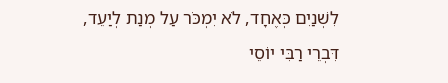לִשְׁנַיִם כְּאֶחָד, לֹא יִמְכֹּר עַל מְנַת לְיַעֵד, דִּבְרֵי רַבִּי יוֹסֵי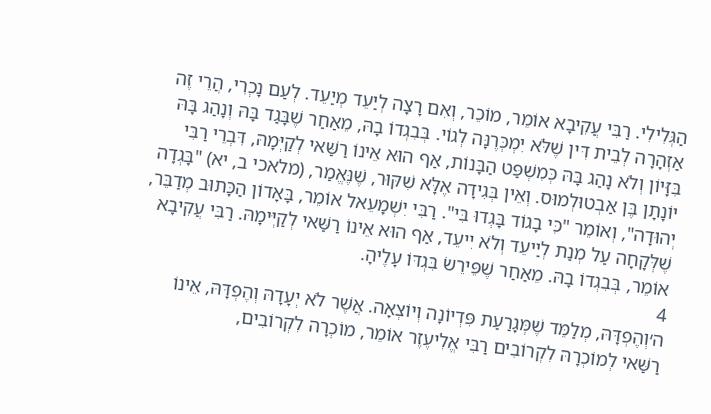הַגְּלִילִי. רַבִּי עֲקִיבָא אוֹמֵר, מוֹכֵר, וְאִם רָצָה לְיַעֵד מְיַעֵד. לְעַם נָכְרִי, הֲרֵי זֶה אַזְהָרָה לְבֵית דִּין שֶׁלֹּא יִמְכְּרֶנָּה לְגוֹי. בְּבִגְדוֹ בָהּ, מֵאַחַר שֶׁבָּגַד בָּהּ וְנָהַג בָּהּ בִּזָּיוֹן וְלֹא נָהַג בָּהּ כְּמִשְׁפַּט הַבָּנוֹת, אַף הוּא אֵינוֹ רַשַּׁאי לְקַיְּמָהּ, דִּבְרֵי רַבִּי יוֹנָתָן בֶּן אַבְטוּלְמוּס. וְאֵין בְּגִידָה אֶלָּא שִׁקּוּר, שֶׁנֶּאֱמַר, (מלאכי ב, יא) "בָּגְדָה יְהוּדָה", וְאוֹמֵר "כִּי בָגוֹד בָּגְדוּ בִּי". רַבִּי יִשְׁמָעֵאל אוֹמֵר, בָּאָדוֹן הַכָּתוּב מְדַבֵּר, שֶׁלְּקָחָה עַל מְנַת לְיַיעֵד וְלֹא יִיעֵד, אַף הוּא אֵינוֹ רַשַּׁאי לְקַיְּימָהּ. רַבִּי עֲקִיבָא אוֹמֵר, בְּבִגְדוֹ בָהּ. מֵאַחַר שֶׁפֵּירֵשׂ בִּגְדּוֹ עָלֶיהָ.
4
ה׳וְהֶפְדָּהּ, מְלַמֵּד שֶׁמְּגָרַעַת פִּדְיוֹנָה וְיוֹצְאָה. אֲשֶׁר לֹא יְעָדָהּ וְהֶפְדָּהּ, אֵינוֹ רַשַּׁאי לְמוֹכְרָהּ לִקְרוֹבִים רַבִּי אֱלִיעֶזֶר אוֹמֵר, מוֹכְרָה לִקְרוֹבִים,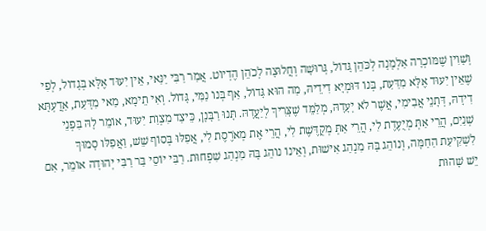וְשָׁוִין שֶׁמּוֹכְרָה אַלְמָנָה לְכֹּהֵן גָּדוֹל, גְּרוּשָׁה וְחֲלוּצָה לְכֹהֵן הֶדְיוֹט. אֲמַר רַבִּי יַנַּאי, אֵין יִעוּד אֶלָּא בְּגָדוֹל, לְפִי שֶׁאֵין יִעוּד אֶלָּא מִדַּעַת, בְּנוֹ דּוּמְיָא דִידֵיהּ, מַה הוּא גָּדוֹל, אַף בְּנוֹ נַמִּי, גָּדוֹל. וְאִי תֵימָא, מַאי מִדָּעַת, אַדֲעְתָּא דִידָהּ, דְּתָנֵי אֲבִימִי, אֲשֶׁר לֹא יְעָדָהּ, מְלַמֵּד שֶׁצָּרִיךְ לְיַעֲדָהּ. תָּנוּ רַבָּנָן, כֵּיצַד מִצְוַת יִעוּד, אוֹמֵר לָהּ בִּפְנֵי שְׁנַיִם, הֲרֵי אַתְּ מְיֻעֶדֶת לִי, הֲרֵי אַתְּ מְקֻדֶּשֶׁת לִי, הֲרֵי אֶת מְאֹרֶסֶת לִי, אֲפִלּוּ בְּסוֹף שֵׁשׁ, וַאֲפִלּו סָמוּךְ לִשְׁקִיעַת הַחַמָּה, וְנוֹהֵג בָּהּ מִנְהַג אִישׁוּת, וְאֵינוֹ נוֹהֵג בָּהּ מִנְהַג שִׁפְחוּת. רַבִּי יוֹסֵי בַּר רַבִּי יְהוּדָה אוֹמֵר, אִם יֵשׁ שָׁהוּת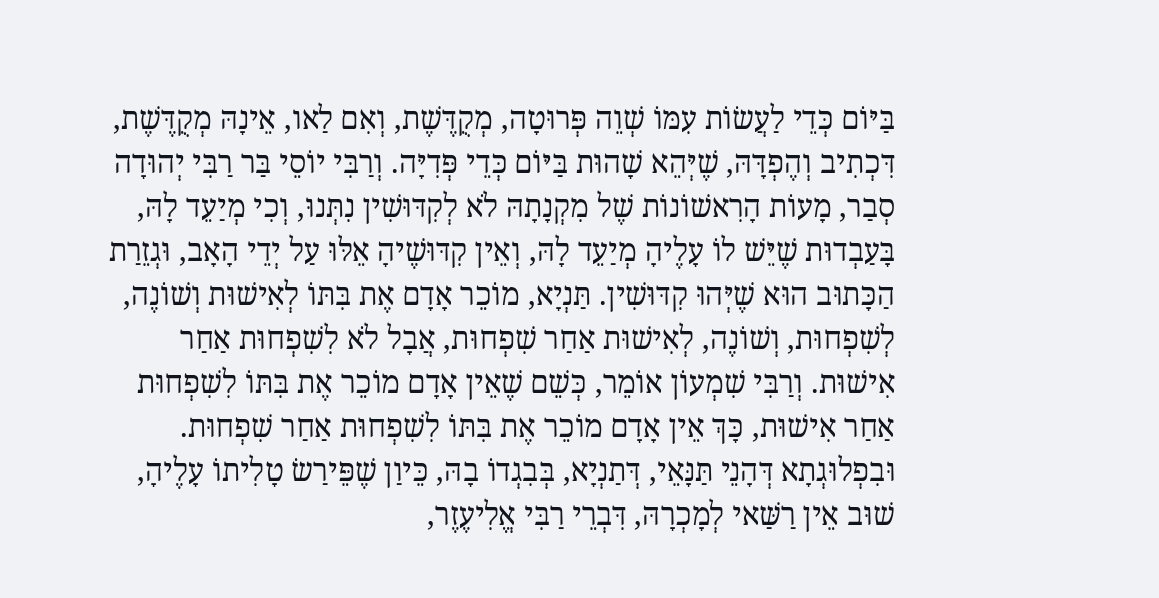בַּיּוֹם כְּדֵי לַעֲשׂוֹת עִמּוֹ שְׁוֵה פְּרוּטָה, מְקֻדֶּשֶׁת, וְאִם לַאו, אֵינָהּ מְקֻדֶּשֶׁת, דִּכְתִיב וְהֶפְדָּהּ, שֶׁיְּהֵא שָׁהוּת בַּיּוֹם כְּדֵי פְּדִיָּה. וְרַבִּי יוֹסֵי בַּר רַבִּי יְהוּדָה סְבַר, מָעוֹת הָרִאשׁוֹנוֹת שֶׁל מִקְנָתָהּ לֹא לְקִדּוּשִׁין נִתְּנוּ, וְכִי מְיַעֵד לָהּ, בָּעַבְדוּת שֶׁיֵּשׁ לוֹ עָלֶיהָ מְיַעֵד לָהּ, וְאֵין קִדּוּשֶׁיהָ אֵלּוּ עַל יְדֵי הָאָב, וּגְזֵרַת הַכָּתוּב הוּא שֶׁיְּהוּ קִדּוּשִׁין. תַּנְיָא, מוֹכֵר אָדָם אֶת בִּתּוֹ לְאִישׁוּת וְשׁוֹנֶה, לְשִׁפְחוּת, וְשׁוֹנֶה, לְאִישׁוּת אַחַר שִׁפְחוּת, אֲבָל לֹא לִשִׁפְחוּת אַחַר אִישׁוּת. וְרַבִּי שִׁמְעוֹן אוֹמֵר, כְּשֵׁם שֶׁאֵין אָדָם מוֹכֵר אֶת בִּתּוֹ לִשִׁפְחוּת אַחַר אִישׁוּת, כָּךְ אֵין אָדָם מוֹכֵר אֶת בִּתּוֹ לִשִׁפְחוּת אַחַר שִׁפְחוּת. וּבִפְלוּגְתָא דְּהָנֵי תַּנָּאֵי, דְּתַנְיָא, בְּבִגְדוֹ בָהּ, כֵּיוַן שֶׁפֵּירַשׂ טָלִיתוֹ עָלֶיהָ, שׁוּב אֵין רַשַּׁאי לְמָכְרָהּ, דִּבְרֵי רַבִּי אֱלִיעֶזֶר,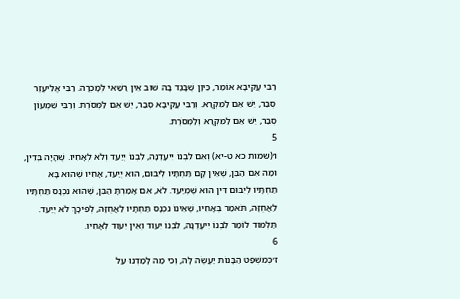רַבִּי עֲקִיבָא אוֹמֵר, כֵּיוָן שֶּׁבָּגַד בָּהּ שׁוּב אֵין רַשַּׁאי לְמָכְרָה. רַבִּי אֱלִיעֶזֶר סְבַר, יֵשׁ אֵם לַמִּקְרָא. וְרַבִּי עֲקִיבָא סְבַר, יֵשׁ אֵם לַמְּסֹרֶת. וְרַבִּי שִׁמְעוֹן סְבַר, יֵשׁ אֵם לַמִּקְרָא וְלַמְּסֹרֶת.
5
ו׳(שמות כא ט-יא) וְאִם לִבְנוֹ יִיעָדֶנָּה, לִבְנוֹ יְיַעֵד וְלֹא לְאָחִיו. שֶׁהָיָה בְּדִין, וּמַה אִם הַבֵּן, שֶׁאֵין קָם תַּחְתָּיו לְיִבּוּם, הוּא יְיַעֵד, אָחִיו שֶׁהוּא בָּא תַחְתָּיו לְיִבּוּם דִּין הוּא שֶׁמְיַעֵד. לֹא, אִם אָמַרְתָּ הַבֵּן, שֶׁהוּא נִכְנָס תַּחְתָּיו לַאֲחֻזָּה, תֹּאמַר בְּאָחִיו, שֶׁאֵינוֹ נִכְנָס תַּחְתָּיו לַאֲחֻזָּה, לְפִיכָךְ לֹא יְיַעֵד. תַּלְמוּד לוֹמַר לִבְנוֹ יִיעָדֶנָּה, לִבְנוֹ יִעוּד וְאֵין יִעוּד לְאָחִיו.
6
ז׳כְּמִשְׁפַּט הַבָּנוֹת יַעֲשֶׂה לָּהּ, וְכִי מַה לָּמַדְנוּ עַל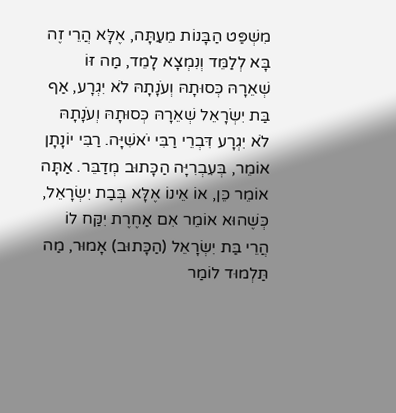מִשְׁפַּט הַבָּנוֹת מֵעַתָּה, אֶלָּא הֲרֵי זֶה בָּא לְלַמֵּד וְנִמְצָא לָמֵד, מַה זּוֹ שְׁאֵרָהּ כְּסוּתָהּ וְעֹנָתָהּ לֹא יִגְרָע, אַף בַּת יִשְׂרָאֵל שְׁאֵרָהּ כְּסוּתָהּ וְעֹנָתָהּ לֹא יִגְרָע דִּבְרֵי רַבִּי יֹאשִׁיָּה. רַבִּי יוֹנָתָן אוֹמֵר, בְּעִבְרִיָּה הַכָּתוּב מְדַבֵּר. אַתָּה אוֹמֵר כֵּן, אוֹ אֵינוֹ אֶלָּא בְּבַת יִשְׂרָאֵל, כְּשֶׁהוּא אוֹמֵר אִם אַחֶרֶת יִקַּח לוֹ הֲרֵי בַּת יִשְׂרָאֵל (הַכָּתוּב) אָמוּר, מַה תַּלְמוּד לוֹמַר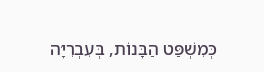כְּמִשְׁפַּט הַבָּנוֹת, בְּעִבְרִיָּה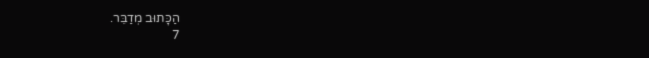הַכָּתוּב מְדַבֵּר.
7